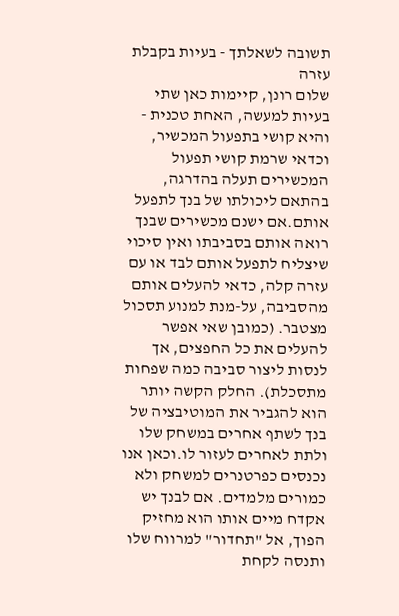תשובה לשאלתך - בעיות בקבלת עזרה
שלום רונן, קיימות כאן שתי בעיות למעשה, האחת טכנית - והיא קושי בתפעול המכשיר, וכדאי שרמת קושי תפעול המכשירים תעלה בהדרגה, בהתאם ליכולתו של בנך לתפעל אותם.אם ישנם מכשירים שבנך רואה אותם בסביבתו ואין סיכוי שיצליח לתפעל אותם לבד או עם עזרה קלה, כדאי להעלים אותם מהסביבה, על-מנת למנוע תסכול מצטבר. (כמובן שאי אפשר להעלים את כל החפצים, אך לנסות ליצור סביבה כמה שפחות מתסכלת). החלק הקשה יותר הוא להגביר את המוטיבציה של בנך לשתף אחרים במשחק שלו ולתת לאחרים לעזור לו.וכאן אנו נכנסים כפרטנרים למשחק ולא כמורים מלמדים. אם לבנך יש אקדח מיים אותו הוא מחזיק הפוך, אל "תחדור" למרווח שלו ותנסה לקחת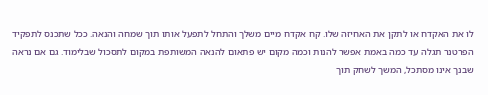לו את האקדח או לתקן את האחיזה שלו. קח אקדח מיים משלך והתחל לתפעל אותו תוך שמחה והנאה. ככל שתכנס לתפקיד הפרטנר תגלה עד כמה באמת אפשר להנות וכמה מקום יש פתאום להנאה המשותפת במקום לתסכול שבלימוד. גם אם נראה שבנך אינו מסתכל, המשך לשחק תוך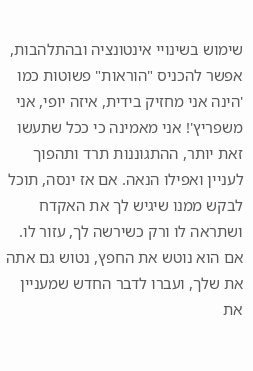שימוש בשינויי אינטונציה ובהתלהבות, אפשר להכניס "הוראות" פשוטות כמו 'הינה אני מחזיק בידית, איזה יופי, אני משפריץ'! אני מאמינה כי ככל שתעשו זאת יותר, ההתגוננות תרד ותהפוך לעניין ואפילו הנאה. אם אז ינסה, תוכל לבקש ממנו שיגיש לך את האקדח ושתראה לו ורק כשירשה לך, עזור לו. אם הוא נוטש את החפץ, נטוש גם אתה את שלך, ועברו לדבר החדש שמעניין את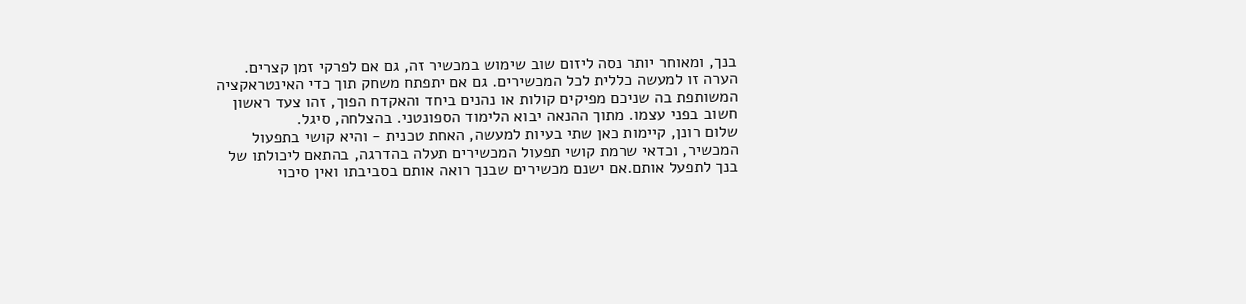בנך, ומאוחר יותר נסה ליזום שוב שימוש במכשיר זה, גם אם לפרקי זמן קצרים. הערה זו למעשה כללית לכל המכשירים. גם אם יתפתח משחק תוך כדי האינטראקציה המשותפת בה שניכם מפיקים קולות או נהנים ביחד והאקדח הפוך, זהו צעד ראשון חשוב בפני עצמו. מתוך ההנאה יבוא הלימוד הספונטני. בהצלחה, סיגל.
שלום רונן, קיימות כאן שתי בעיות למעשה, האחת טכנית - והיא קושי בתפעול המכשיר, וכדאי שרמת קושי תפעול המכשירים תעלה בהדרגה, בהתאם ליכולתו של בנך לתפעל אותם.אם ישנם מכשירים שבנך רואה אותם בסביבתו ואין סיכוי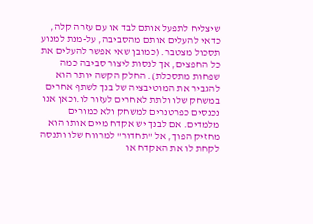שיצליח לתפעל אותם לבד או עם עזרה קלה, כדאי להעלים אותם מהסביבה, על-מנת למנוע תסכול מצטבר. (כמובן שאי אפשר להעלים את כל החפצים, אך לנסות ליצור סביבה כמה שפחות מתסכלת). החלק הקשה יותר הוא להגביר את המוטיבציה של בנך לשתף אחרים במשחק שלו ולתת לאחרים לעזור לו.וכאן אנו נכנסים כפרטנרים למשחק ולא כמורים מלמדים. אם לבנך יש אקדח מיים אותו הוא מחזיק הפוך, אל "תחדור" למרווח שלו ותנסה לקחת לו את האקדח או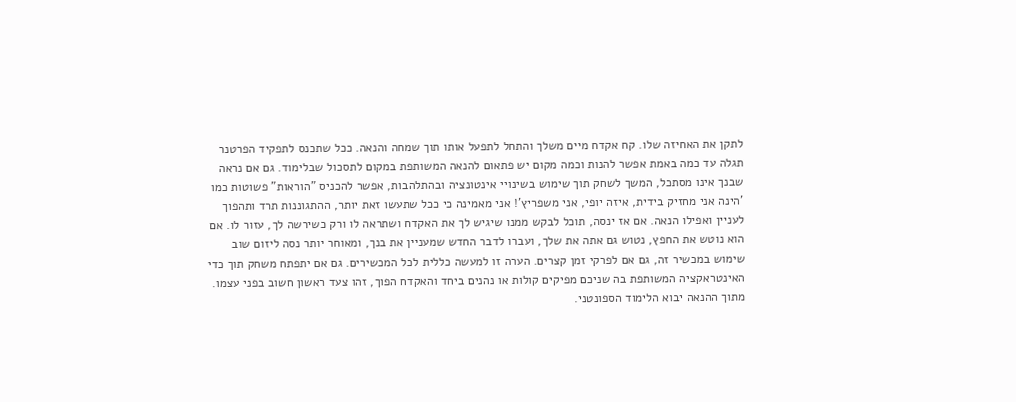לתקן את האחיזה שלו. קח אקדח מיים משלך והתחל לתפעל אותו תוך שמחה והנאה. ככל שתכנס לתפקיד הפרטנר תגלה עד כמה באמת אפשר להנות וכמה מקום יש פתאום להנאה המשותפת במקום לתסכול שבלימוד. גם אם נראה שבנך אינו מסתכל, המשך לשחק תוך שימוש בשינויי אינטונציה ובהתלהבות, אפשר להכניס "הוראות" פשוטות כמו 'הינה אני מחזיק בידית, איזה יופי, אני משפריץ'! אני מאמינה כי ככל שתעשו זאת יותר, ההתגוננות תרד ותהפוך לעניין ואפילו הנאה. אם אז ינסה, תוכל לבקש ממנו שיגיש לך את האקדח ושתראה לו ורק כשירשה לך, עזור לו. אם הוא נוטש את החפץ, נטוש גם אתה את שלך, ועברו לדבר החדש שמעניין את בנך, ומאוחר יותר נסה ליזום שוב שימוש במכשיר זה, גם אם לפרקי זמן קצרים. הערה זו למעשה כללית לכל המכשירים. גם אם יתפתח משחק תוך כדי האינטראקציה המשותפת בה שניכם מפיקים קולות או נהנים ביחד והאקדח הפוך, זהו צעד ראשון חשוב בפני עצמו. מתוך ההנאה יבוא הלימוד הספונטני.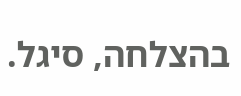בהצלחה, סיגל.